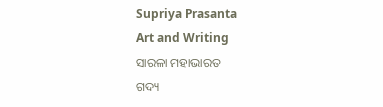Supriya Prasanta
Art and Writing
ସାରଳା ମହାଭାରତ
ଗଦ୍ୟ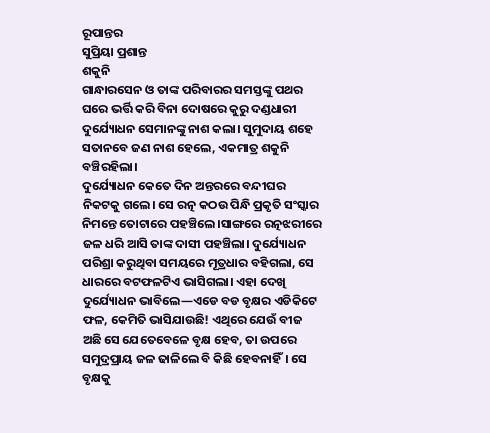ରୂପାନ୍ତର
ସୁପ୍ରିୟା ପ୍ରଶାନ୍ତ
ଶକୁନି
ଗାନ୍ଧାରସେନ ଓ ତାଙ୍କ ପରିବାରର ସମସ୍ତଙ୍କୁ ପଥର ଘରେ ଭର୍ତ୍ତି କରି ବିନା ଦୋଷରେ କୁରୁ ଦଣ୍ଡଧାରୀ ଦୁର୍ଯ୍ୟୋଧନ ସେମାନଙ୍କୁ ନାଶ କଲା। ସୁମୁଦାୟ ଶହେ ସତାନବେ ଜଣ ନାଶ ହେଲେ, ଏକମାତ୍ର ଶକୁନି ବଞ୍ଚିରହିଲା।
ଦୁର୍ଯ୍ୟୋଧନ କେତେ ଦିନ ଅନ୍ତରରେ ବନ୍ଦୀଘର ନିକଟକୁ ଗଲେ। ସେ ରତ୍ନ କଠଉ ପିନ୍ଧି ପ୍ରକୃତି ସଂସ୍କାର ନିମନ୍ତେ ତୋଟାରେ ପହଞ୍ଚିଲେ।ସାଙ୍ଗରେ ରତ୍ନଝରୀରେ ଜଳ ଧରି ଆସି ତାଙ୍କ ଦାସୀ ପହଞ୍ଚିଲା। ଦୁର୍ଯ୍ୟୋଧନ ପରିଶ୍ରା କରୁଥିବା ସମୟରେ ମୂତ୍ରଧାର ବହିଗଲା, ସେ ଧାରରେ ବଟଫଳଟିଏ ଭାସିଗଲା। ଏହା ଦେଖି ଦୁର୍ଯ୍ୟୋଧନ ଭାବିଲେ—ଏଡେ ବଡ ବୃକ୍ଷର ଏଡିକିଟେ ଫଳ, କେମିତି ଭାସିଯାଉଛି! ଏଥିରେ ଯେଉଁ ବୀଜ ଅଛି ସେ ଯେତେବେଳେ ବୃକ୍ଷ ହେବ, ତା ଉପରେ ସମୁଦ୍ରପ୍ରାୟ ଜଳ ଢାଳିଲେ ବି କିଛି ହେବନାହିଁ। ସେ ବୃକ୍ଷକୁ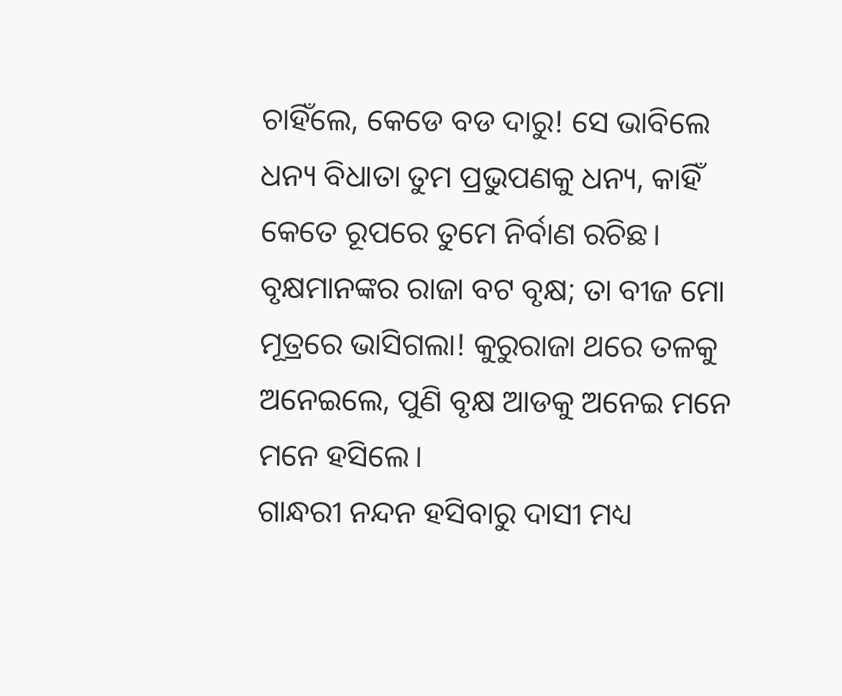ଚାହିଁଲେ, କେଡେ ବଡ ଦାରୁ! ସେ ଭାବିଲେ ଧନ୍ୟ ବିଧାତା ତୁମ ପ୍ରଭୁପଣକୁ ଧନ୍ୟ, କାହିଁ କେତେ ରୂପରେ ତୁମେ ନିର୍ବାଣ ରଚିଛ। ବୃକ୍ଷମାନଙ୍କର ରାଜା ବଟ ବୃକ୍ଷ; ତା ବୀଜ ମୋ ମୂତ୍ରରେ ଭାସିଗଲା! କୁରୁରାଜା ଥରେ ତଳକୁ ଅନେଇଲେ, ପୁଣି ବୃକ୍ଷ ଆଡକୁ ଅନେଇ ମନେ ମନେ ହସିଲେ।
ଗାନ୍ଧରୀ ନନ୍ଦନ ହସିବାରୁ ଦାସୀ ମଧ୍ୟ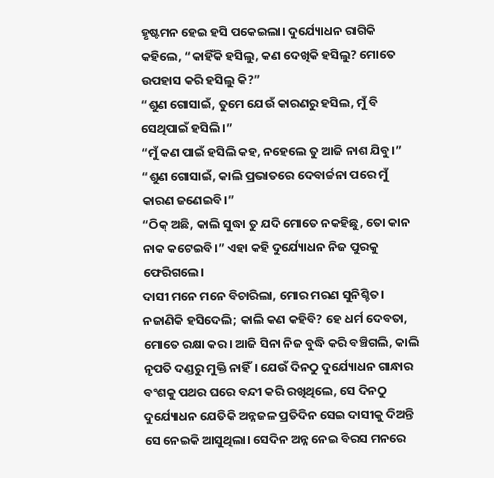ହୃଷ୍ଟମନ ହେଇ ହସି ପକେଇଲା। ଦୁର୍ଯ୍ୟୋଧନ ରାଗିକି କହିଲେ, “କାହିଁକି ହସିଲୁ, କଣ ଦେଖିକି ହସିଲୁ? ମୋତେ ଉପହାସ କରି ହସିଲୁ କି?”
“ଶୁଣ ଗୋସାଇଁ, ତୁମେ ଯେଉଁ କାରଣରୁ ହସିଲ, ମୁଁ ବି ସେଥିପାଇଁ ହସିଲି।”
“ମୁଁ କଣ ପାଇଁ ହସିଲି କହ, ନହେଲେ ତୁ ଆଜି ନାଶ ଯିବୁ।”
“ଶୁଣ ଗୋସାଇଁ, କାଲି ପ୍ରଭାତରେ ଦେବାର୍ଚ୍ଚନା ପରେ ମୁଁ କାରଣ ଜଣେଇବି।”
“ଠିକ୍ ଅଛି, କାଲି ସୁଦ୍ଧା ତୁ ଯଦି ମୋତେ ନକହିଛୁ, ତୋ କାନ ନାକ କଟେଇବି।” ଏହା କହି ଦୁର୍ଯ୍ୟୋଧନ ନିଜ ପୁରକୁ ଫେରିଗଲେ।
ଦାସୀ ମନେ ମନେ ବିଚାରିଲା, ମୋର ମରଣ ସୁନିଶ୍ଚିତ। ନଜାଣିକି ହସିଦେଲି; କାଲି କଣ କହିବି? ହେ ଧର୍ମ ଦେବତା, ମୋତେ ରକ୍ଷା କର। ଆଜି ସିନା ନିଜ ବୁଦ୍ଧି କରି ବଞ୍ଚିଗଲି, କାଲି ନୃପତି ଦଣ୍ଡରୁ ମୁକ୍ତି ନାହିଁ। ଯେଉଁ ଦିନଠୁ ଦୁର୍ଯ୍ୟୋଧନ ଗାନ୍ଧାର ବଂଶକୁ ପଥର ଘରେ ବନ୍ଦୀ କରି ରଖିଥିଲେ, ସେ ଦିନଠୁ ଦୁର୍ଯ୍ୟୋଧନ ଯେତିକି ଅନ୍ନଜଳ ପ୍ରତିଦିନ ସେଇ ଦାସୀକୁ ଦିଅନ୍ତି ସେ ନେଇକି ଆସୁଥିଲା। ସେଦିନ ଅନ୍ନ ନେଇ ବିରସ ମନରେ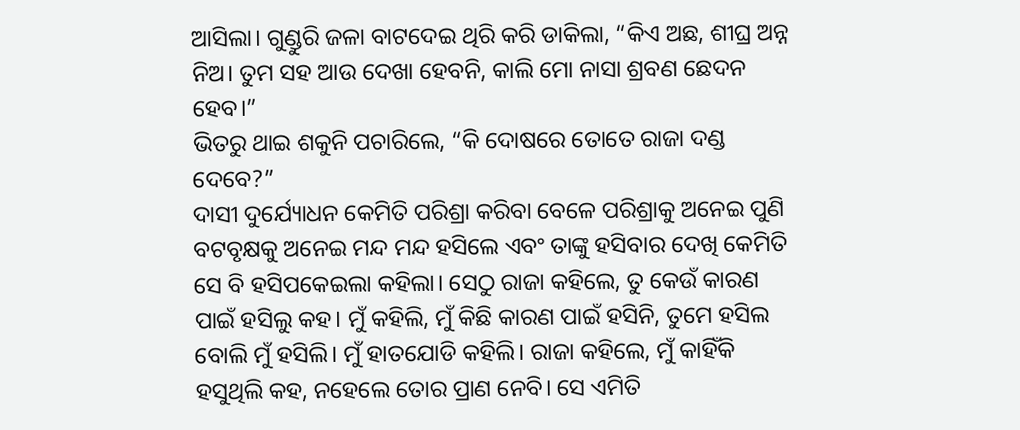ଆସିଲା। ଗୁଣ୍ଡୁରି ଜଳା ବାଟଦେଇ ଥିରି କରି ଡାକିଲା, “କିଏ ଅଛ, ଶୀଘ୍ର ଅନ୍ନ ନିଅ। ତୁମ ସହ ଆଉ ଦେଖା ହେବନି, କାଲି ମୋ ନାସା ଶ୍ରବଣ ଛେଦନ ହେବ।”
ଭିତରୁ ଥାଇ ଶକୁନି ପଚାରିଲେ, “କି ଦୋଷରେ ତୋତେ ରାଜା ଦଣ୍ଡ ଦେବେ?”
ଦାସୀ ଦୁର୍ଯ୍ୟୋଧନ କେମିତି ପରିଶ୍ରା କରିବା ବେଳେ ପରିଶ୍ରାକୁ ଅନେଇ ପୁଣି ବଟବୃକ୍ଷକୁ ଅନେଇ ମନ୍ଦ ମନ୍ଦ ହସିଲେ ଏବଂ ତାଙ୍କୁ ହସିବାର ଦେଖି କେମିତି ସେ ବି ହସିପକେଇଲା କହିଲା। ସେଠୁ ରାଜା କହିଲେ, ତୁ କେଉଁ କାରଣ ପାଇଁ ହସିଲୁ କହ। ମୁଁ କହିଲି, ମୁଁ କିଛି କାରଣ ପାଇଁ ହସିନି, ତୁମେ ହସିଲ ବୋଲି ମୁଁ ହସିଲି। ମୁଁ ହାତଯୋଡି କହିଲି। ରାଜା କହିଲେ, ମୁଁ କାହିଁକି ହସୁଥିଲି କହ, ନହେଲେ ତୋର ପ୍ରାଣ ନେବି। ସେ ଏମିତି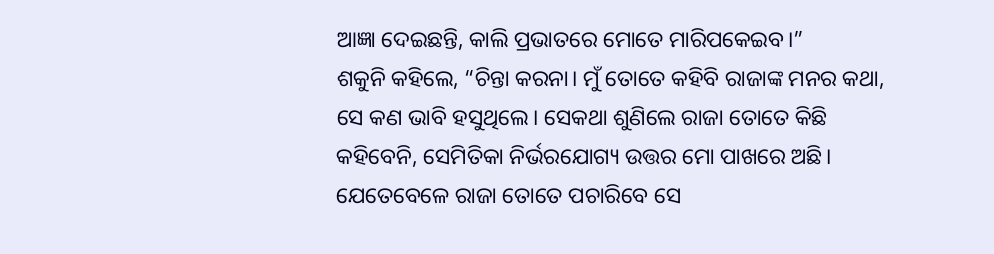ଆଜ୍ଞା ଦେଇଛନ୍ତି, କାଲି ପ୍ରଭାତରେ ମୋତେ ମାରିପକେଇବ।”
ଶକୁନି କହିଲେ, “ଚିନ୍ତା କରନା। ମୁଁ ତୋତେ କହିବି ରାଜାଙ୍କ ମନର କଥା, ସେ କଣ ଭାବି ହସୁଥିଲେ। ସେକଥା ଶୁଣିଲେ ରାଜା ତୋତେ କିଛି କହିବେନି, ସେମିତିକା ନିର୍ଭରଯୋଗ୍ୟ ଉତ୍ତର ମୋ ପାଖରେ ଅଛି। ଯେତେବେଳେ ରାଜା ତୋତେ ପଚାରିବେ ସେ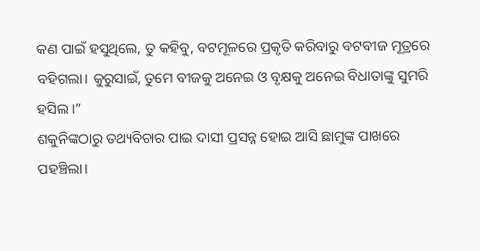କଣ ପାଇଁ ହସୁଥିଲେ, ତୁ କହିବୁ, ବଟମୂଳରେ ପ୍ରକୃତି କରିବାରୁ ବଟବୀଜ ମୂତ୍ରରେ ବହିଗଲା। କୁରୁସାଇଁ, ତୁମେ ବୀଜକୁ ଅନେଇ ଓ ବୃକ୍ଷକୁ ଅନେଇ ବିଧାତାଙ୍କୁ ସୁମରି ହସିଲ।”
ଶକୁନିଙ୍କଠାରୁ ତଥ୍ୟବିଚାର ପାଇ ଦାସୀ ପ୍ରସନ୍ନ ହୋଇ ଆସି ଛାମୁଙ୍କ ପାଖରେ ପହଞ୍ଚିଲା।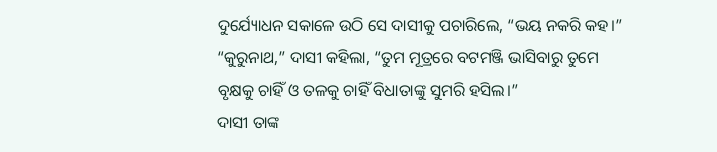ଦୁର୍ଯ୍ୟୋଧନ ସକାଳେ ଉଠି ସେ ଦାସୀକୁ ପଚାରିଲେ, “ଭୟ ନକରି କହ।”
“କୁରୁନାଥ,” ଦାସୀ କହିଲା, “ତୁମ ମୂତ୍ରରେ ବଟମଞ୍ଜି ଭାସିବାରୁ ତୁମେ ବୃକ୍ଷକୁ ଚାହିଁ ଓ ତଳକୁ ଚାହିଁ ବିଧାତାଙ୍କୁ ସୁମରି ହସିଲ।”
ଦାସୀ ତାଙ୍କ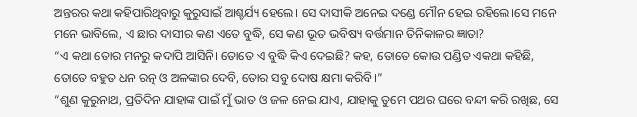ଅନ୍ତରର କଥା କହିପାରିଥିବାରୁ କୁରୁସାଇଁ ଆଶ୍ଚର୍ଯ୍ୟ ହେଲେ। ସେ ଦାସୀକି ଅନେଇ ଦଣ୍ଡେ ମୌନ ହେଇ ରହିଲେ।ସେ ମନେ ମନେ ଭାବିଲେ, ଏ ଛାର ଦାସୀର କଣ ଏତେ ବୁଦ୍ଧି, ସେ କଣ ଭୂତ ଭବିଷ୍ୟ ବର୍ତ୍ତମାନ ତିନିକାଳର ଜ୍ଞାତା?
“ଏ କଥା ତୋର ମନରୁ କଦାପି ଆସିନି। ତୋତେ ଏ ବୁଦ୍ଧି କିଏ ଦେଇଛି? କହ, ତୋତେ କୋଉ ପଣ୍ଡିତ ଏକଥା କହିଛି, ତୋତେ ବହୁତ ଧନ ରତ୍ନ ଓ ଅଳଙ୍କାର ଦେବି, ତୋର ସବୁ ଦୋଷ କ୍ଷମା କରିବି।”
“ଶୁଣ କୁରୁନାଥ, ପ୍ରତିଦିନ ଯାହାଙ୍କ ପାଇଁ ମୁଁ ଭାତ ଓ ଜଳ ନେଇ ଯାଏ, ଯାହାକୁ ତୁମେ ପଥର ଘରେ ବନ୍ଦୀ କରି ରଖିଛ, ସେ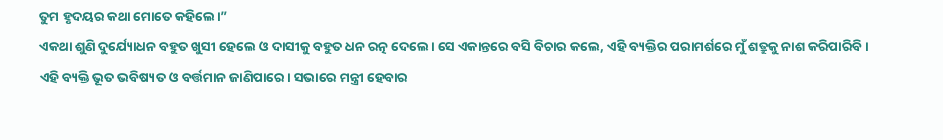ତୁମ ହୃଦୟର କଥା ମୋତେ କହିଲେ।”
ଏକଥା ଶୁଣି ଦୁର୍ଯ୍ୟୋଧନ ବହୁତ ଖୁସୀ ହେଲେ ଓ ଦାସୀକୁ ବହୁତ ଧନ ରତ୍ନ ଦେଲେ। ସେ ଏକାନ୍ତରେ ବସି ବିଚାର କଲେ, ଏହି ବ୍ୟକ୍ତିର ପରାମର୍ଶରେ ମୁଁ ଶତ୍ରୁକୁ ନାଶ କରିପାରିବି। ଏହି ବ୍ୟକ୍ତି ଭୂତ ଭବିଷ୍ୟତ ଓ ବର୍ତ୍ତମାନ ଜାଣିପାରେ। ସଭାରେ ମନ୍ତ୍ରୀ ହେବାର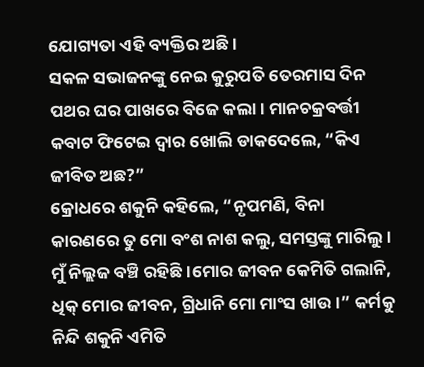ଯୋଗ୍ୟତା ଏହି ବ୍ୟକ୍ତିର ଅଛି।
ସକଳ ସଭାଜନଙ୍କୁ ନେଇ କୁରୁପତି ତେରମାସ ଦିନ ପଥର ଘର ପାଖରେ ବିଜେ କଲା। ମାନଚକ୍ରବର୍ତ୍ତୀ କବାଟ ଫିଟେଇ ଦ୍ୱାର ଖୋଲି ଡାକଦେଲେ, “କିଏ ଜୀବିତ ଅଛ?”
କ୍ରୋଧରେ ଶକୁନି କହିଲେ, “ନୃପମଣି, ବିନା କାରଣରେ ତୁ ମୋ ବଂଶ ନାଶ କଲୁ, ସମସ୍ତଙ୍କୁ ମାରିଲୁ। ମୁଁ ନିଲ୍ଲଜ ବଞ୍ଚି ରହିଛି।ମୋର ଜୀବନ କେମିତି ଗଲାନି, ଧିକ୍ ମୋର ଜୀବନ, ଗ୍ରିଧାନି ମୋ ମାଂସ ଖାଉ।” କର୍ମକୁ ନିନ୍ଦି ଶକୁନି ଏମିତି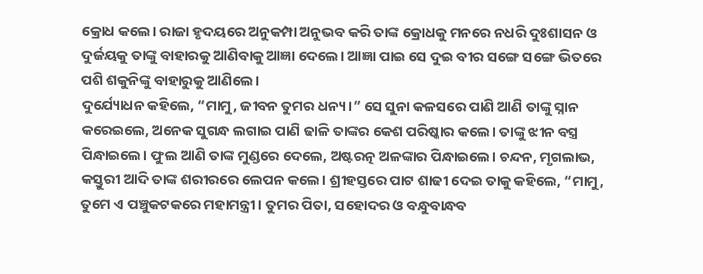କ୍ରୋଧ କଲେ। ରାଜା ହୃଦୟରେ ଅନୁକମ୍ପା ଅନୁଭବ କରି ତାଙ୍କ କ୍ରୋଧକୁ ମନରେ ନଧରି ଦୁଃଶାସନ ଓ ଦୁର୍ଜୟକୁ ତାଙ୍କୁ ବାହାରକୁ ଆଣିବାକୁ ଆଜ୍ଞା ଦେଲେ। ଆଜ୍ଞା ପାଇ ସେ ଦୁଇ ବୀର ସଙ୍ଗେ ସଙ୍ଗେ ଭିତରେ ପଶି ଶକୁନିଙ୍କୁ ବାହାରୁକୁ ଆଣିଲେ।
ଦୁର୍ଯ୍ୟୋଧନ କହିଲେ, “ମାମୁ, ଜୀବନ ତୁମର ଧନ୍ୟ।” ସେ ସୁନା କଳସରେ ପାଣି ଆଣି ତାଙ୍କୁ ସ୍ନାନ କରେଇଲେ, ଅନେକ ସୁଗନ୍ଧ ଲଗାଇ ପାଣି ଢାଳି ତାଙ୍କର କେଶ ପରିଷ୍କାର କଲେ। ତାଙ୍କୁ ଝୀନ ବସ୍ତ୍ର ପିନ୍ଧାଇଲେ। ଫୁଲ ଆଣି ତାଙ୍କ ମୁଣ୍ଡରେ ଦେଲେ, ଅଷ୍ଟରତ୍ନ ଅଳଙ୍କାର ପିନ୍ଧାଇଲେ। ଚନ୍ଦନ, ମୃଗଲାଭ, କସ୍ତୁରୀ ଆଦି ତାଙ୍କ ଶରୀରରେ ଲେପନ କଲେ। ଶ୍ରୀହସ୍ତରେ ପାଟ ଶାଢୀ ଦେଇ ତାକୁ କହିଲେ, “ମାମୁ, ତୁମେ ଏ ପଞ୍ଚୁକଟକରେ ମହାମନ୍ତ୍ରୀ। ତୁମର ପିତା, ସହୋଦର ଓ ବନ୍ଧୁବାନ୍ଧବ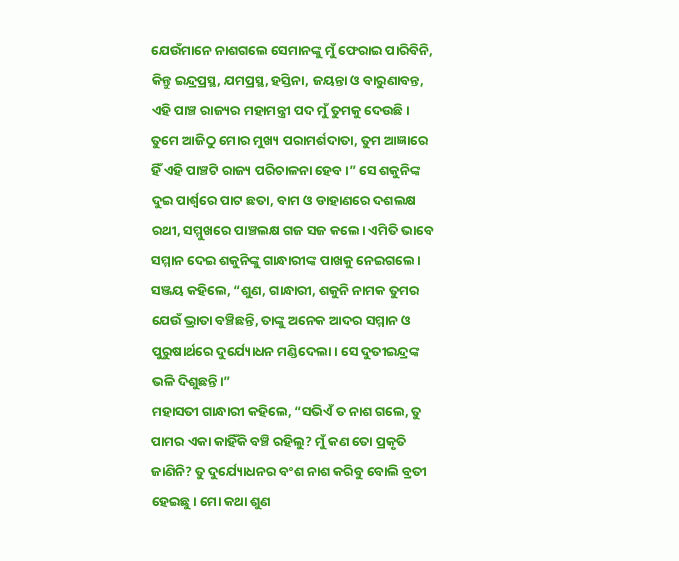ଯେଉଁମାନେ ନାଶଗଲେ ସେମାନଙ୍କୁ ମୁଁ ଫେରାଇ ପାରିବିନି, କିନ୍ତୁ ଇନ୍ଦ୍ରପ୍ରସ୍ଥ, ଯମପ୍ରସ୍ଥ, ହସ୍ତିନା, ଜୟନ୍ତା ଓ ବାରୁଣାବନ୍ତ, ଏହି ପାଞ୍ଚ ରାଜ୍ୟର ମହାମନ୍ତ୍ରୀ ପଦ ମୁଁ ତୁମକୁ ଦେଉଛି। ତୁମେ ଆଜିଠୁ ମୋର ମୁଖ୍ୟ ପରାମର୍ଶଦାତା, ତୁମ ଆଜ୍ଞାରେ ହିଁ ଏହି ପାଞ୍ଚଟି ରାଜ୍ୟ ପରିଚାଳନା ହେବ।” ସେ ଶକୁନିଙ୍କ ଦୁଇ ପାର୍ଶ୍ୱରେ ପାଟ ଛତା, ବାମ ଓ ଡାହାଣରେ ଦଶଲକ୍ଷ ରଥୀ, ସମ୍ମୁଖରେ ପାଞ୍ଚଲକ୍ଷ ଗଜ ସଜ କଲେ। ଏମିତି ଭାବେ ସମ୍ମାନ ଦେଇ ଶକୁନିଙ୍କୁ ଗାନ୍ଧାରୀଙ୍କ ପାଖକୁ ନେଇଗଲେ।
ସଞ୍ଜୟ କହିଲେ, “ଶୁଣ, ଗାନ୍ଧାରୀ, ଶକୁନି ନାମକ ତୁମର ଯେଉଁ ଭ୍ରାତା ବଞ୍ଚିଛନ୍ତି, ତାଙ୍କୁ ଅନେକ ଆଦର ସମ୍ମାନ ଓ ପୁରୁଷାର୍ଥରେ ଦୁର୍ଯ୍ୟୋଧନ ମଣ୍ଡିଦେଲା। ସେ ଦୁତୀଇନ୍ଦ୍ରଙ୍କ ଭଳି ଦିଶୁଛନ୍ତି।”
ମହାସତୀ ଗାନ୍ଧାରୀ କହିଲେ, “ସଭିଏଁ ତ ନାଶ ଗଲେ, ତୁ ପାମର ଏକା କାହିଁକି ବଞ୍ଚି ରହିଲୁ? ମୁଁ କଣ ତୋ ପ୍ରକୃତି ଜାଣିନି? ତୁ ଦୁର୍ଯ୍ୟୋଧନର ବଂଶ ନାଶ କରିବୁ ବୋଲି ବ୍ରତୀ ହେଇଛୁ। ମୋ କଥା ଶୁଣ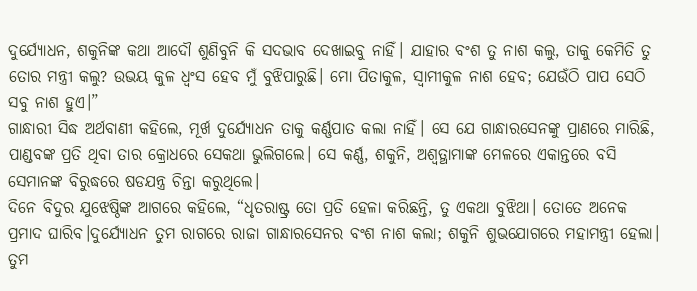ଦୁର୍ଯ୍ୟୋଧନ, ଶକୁନିଙ୍କ କଥା ଆଦୌ ଶୁଣିବୁନି କି ସଦଭାବ ଦେଖାଇବୁ ନାହିଁ। ଯାହାର ବଂଶ ତୁ ନାଶ କଲୁ, ତାକୁ କେମିତି ତୁ ତୋର ମନ୍ତ୍ରୀ କଲୁ? ଉଭୟ କୁଳ ଧ୍ୱଂସ ହେବ ମୁଁ ବୁଝିପାରୁଛି। ମୋ ପିତାକୁଳ, ସ୍ୱାମୀକୁଳ ନାଶ ହେବ; ଯେଉଁଠି ପାପ ସେଠି ସବୁ ନାଶ ହୁଏ।”
ଗାନ୍ଧାରୀ ସିଦ୍ଧ ଅର୍ଥବାଣୀ କହିଲେ, ମୂର୍ଖ ଦୁର୍ଯ୍ୟୋଧନ ତାକୁ କର୍ଣ୍ଣପାତ କଲା ନାହିଁ। ସେ ଯେ ଗାନ୍ଧାରସେନଙ୍କୁ ପ୍ରାଣରେ ମାରିଛି, ପାଣ୍ଡବଙ୍କ ପ୍ରତି ଥିବା ତାର କ୍ରୋଧରେ ସେକଥା ଭୁଲିଗଲେ। ସେ କର୍ଣ୍ଣ, ଶକୁନି, ଅଶ୍ୱତ୍ଥାମାଙ୍କ ମେଳରେ ଏକାନ୍ତରେ ବସି ସେମାନଙ୍କ ବିରୁଦ୍ଧରେ ଷଡଯନ୍ତ୍ର ଚିନ୍ତା କରୁଥିଲେ।
ଦିନେ ବିଦୁର ଯୁଝେଷ୍ଠିଙ୍କ ଆଗରେ କହିଲେ, “ଧୃତରାଷ୍ଟ୍ର ତୋ ପ୍ରତି ହେଳା କରିଛନ୍ତି, ତୁ ଏକଥା ବୁଝିଥା। ତୋତେ ଅନେକ ପ୍ରମାଦ ଘାରିବ।ଦୁର୍ଯ୍ୟୋଧନ ତୁମ ରାଗରେ ରାଜା ଗାନ୍ଧାରସେନର ବଂଶ ନାଶ କଲା; ଶକୁନି ଶୁଭଯୋଗରେ ମହାମନ୍ତ୍ରୀ ହେଲା। ତୁମ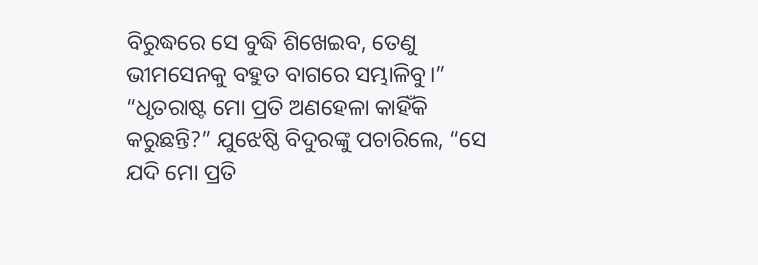ବିରୁଦ୍ଧରେ ସେ ବୁଦ୍ଧି ଶିଖେଇବ, ତେଣୁ ଭୀମସେନକୁ ବହୁତ ବାଗରେ ସମ୍ଭାଳିବୁ।”
“ଧୃତରାଷ୍ଟ ମୋ ପ୍ରତି ଅଣହେଳା କାହିଁକି କରୁଛନ୍ତି?” ଯୁଝେଷ୍ଠି ବିଦୁରଙ୍କୁ ପଚାରିଲେ, “ସେ ଯଦି ମୋ ପ୍ରତି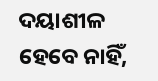ଦୟାଶୀଳ ହେବେ ନାହିଁ,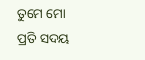ତୁମେ ମୋ ପ୍ରତି ସଦୟ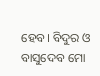ହେବ। ବିଦୁର ଓ ବାସୁଦେବ ମୋ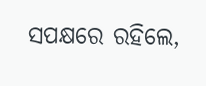ସପକ୍ଷରେ ରହିଲେ,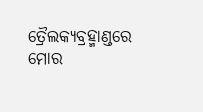ତ୍ରୈଲକ୍ୟବ୍ରହ୍ମାଣ୍ଡରେ ମୋର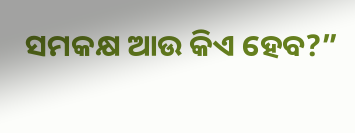ସମକକ୍ଷ ଆଉ କିଏ ହେବ?”